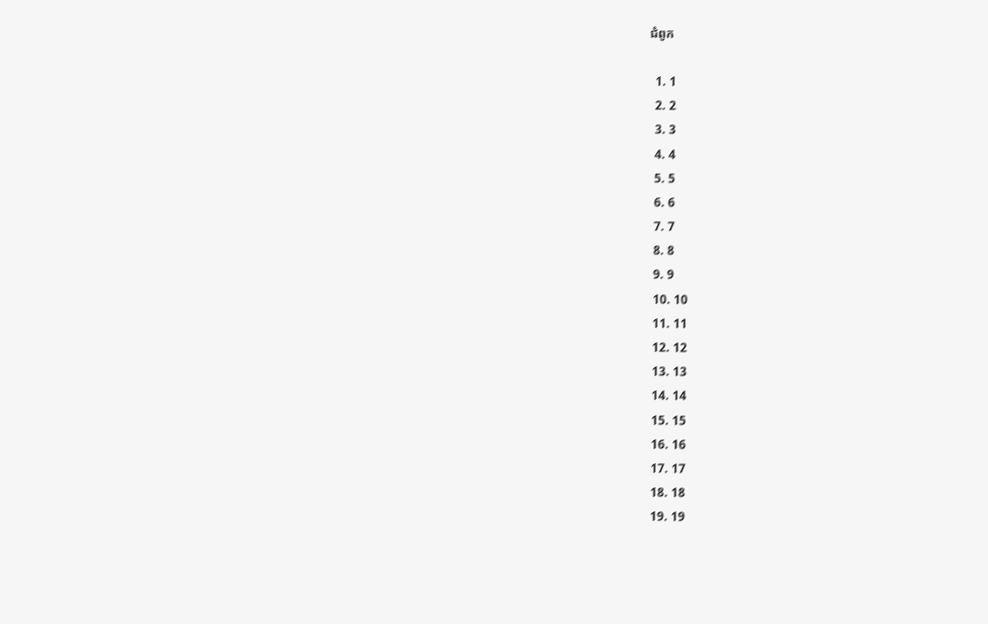ជំពូក

  1. 1
  2. 2
  3. 3
  4. 4
  5. 5
  6. 6
  7. 7
  8. 8
  9. 9
  10. 10
  11. 11
  12. 12
  13. 13
  14. 14
  15. 15
  16. 16
  17. 17
  18. 18
  19. 19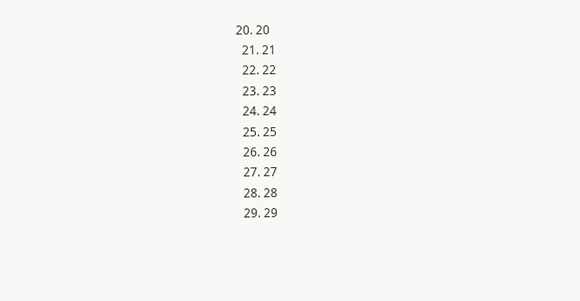20. 20
  21. 21
  22. 22
  23. 23
  24. 24
  25. 25
  26. 26
  27. 27
  28. 28
  29. 29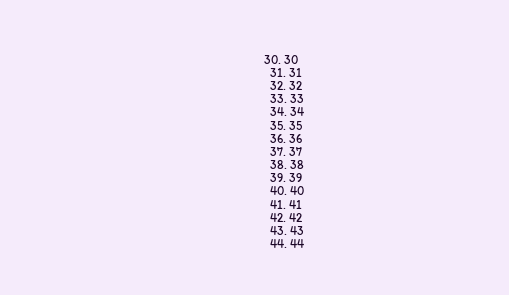30. 30
  31. 31
  32. 32
  33. 33
  34. 34
  35. 35
  36. 36
  37. 37
  38. 38
  39. 39
  40. 40
  41. 41
  42. 42
  43. 43
  44. 44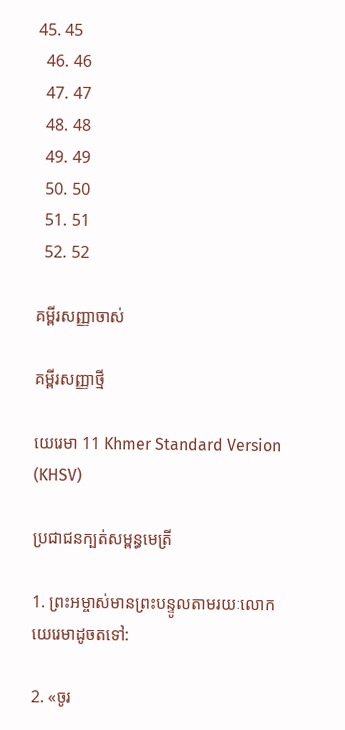45. 45
  46. 46
  47. 47
  48. 48
  49. 49
  50. 50
  51. 51
  52. 52

គម្ពីរសញ្ញាចាស់

គម្ពីរសញ្ញាថ្មី

យេរេមា 11 Khmer Standard Version (KHSV)

ប្រជា‌ជនក្បត់សម្ពន្ធ‌មេត្រី

1. ព្រះ‌អម្ចាស់មានព្រះ‌បន្ទូលតាមរយៈលោកយេរេមាដូចតទៅ:

2. «ចូរ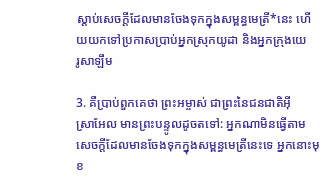ស្ដាប់សេចក្ដីដែលមានចែងទុកក្នុងសម្ពន្ធ‌មេត្រី*នេះ ហើយយកទៅប្រកាសប្រាប់អ្នកស្រុកយូដា និងអ្នកក្រុងយេរូ‌សាឡឹម

3. គឺប្រាប់ពួកគេថា ព្រះ‌អម្ចាស់ ជាព្រះនៃជន‌ជាតិអ៊ីស្រា‌អែល មានព្រះ‌បន្ទូលដូចតទៅ: អ្នកណាមិនធ្វើតាមសេចក្ដីដែលមានចែងទុកក្នុងសម្ពន្ធ‌មេត្រីនេះទេ អ្នកនោះមុខ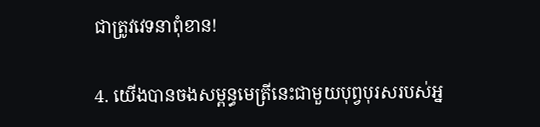ជាត្រូវវេទនាពុំ‌ខាន!

4. យើងបានចងសម្ពន្ធ‌មេត្រីនេះជាមួយបុព្វបុរសរបស់អ្ន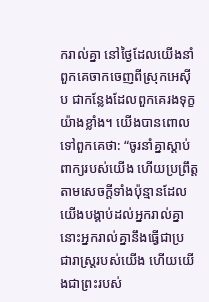ករាល់គ្នា នៅថ្ងៃដែលយើងនាំពួកគេចាកចេញពីស្រុកអេស៊ីប ជាកន្លែងដែលពួកគេរងទុក្ខយ៉ាងខ្លាំង។ យើងបានពោលទៅពួកគេថា: “ចូរនាំគ្នាស្ដាប់ពាក្យរបស់យើង ហើយប្រព្រឹត្តតាមសេចក្ដីទាំងប៉ុន្មានដែលយើងបង្គាប់ដល់អ្នករាល់គ្នា នោះអ្នករាល់គ្នានឹងធ្វើជាប្រជា‌រាស្ដ្ររបស់យើង ហើយយើងជាព្រះរបស់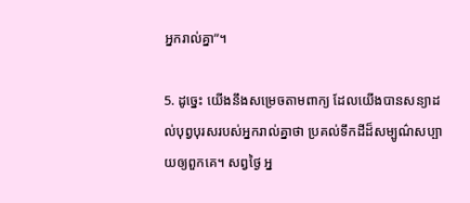អ្នករាល់គ្នា”។

5. ដូច្នេះ យើងនឹងសម្រេចតាមពាក្យ ដែលយើងបានសន្យាដល់បុព្វបុរសរបស់អ្នករាល់គ្នាថា ប្រគល់ទឹកដីដ៏សម្បូណ៌សប្បាយឲ្យពួកគេ។ សព្វថ្ងៃ អ្ន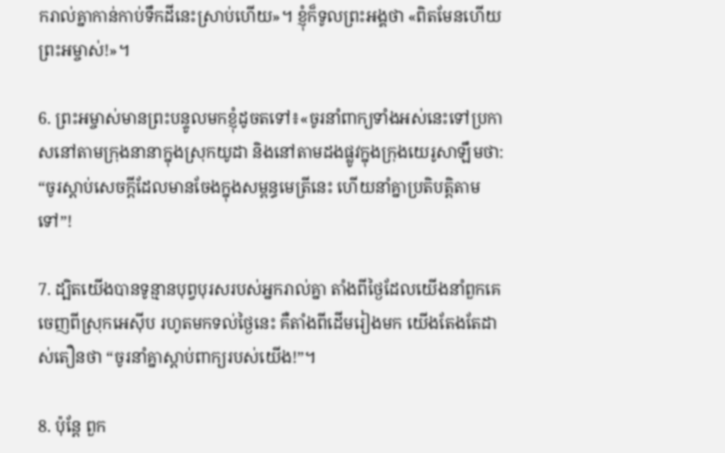ករាល់គ្នាកាន់កាប់ទឹកដីនេះស្រាប់ហើយ»។ ខ្ញុំក៏ទូលព្រះ‌អង្គថា «ពិតមែនហើយព្រះ‌អម្ចាស់!»។

6. ព្រះ‌អម្ចាស់មានព្រះ‌បន្ទូលមកខ្ញុំដូចតទៅ៖«ចូរនាំពាក្យទាំងអស់នេះទៅប្រកាសនៅតាមក្រុងនានាក្នុងស្រុកយូដា និងនៅតាមដងផ្លូវក្នុងក្រុងយេរូ‌សាឡឹមថា: “ចូរស្ដាប់សេចក្ដីដែលមានចែងក្នុងសម្ពន្ធ‌មេត្រីនេះ ហើយនាំគ្នាប្រតិបត្តិតាមទៅ”!

7. ដ្បិតយើងបានទូន្មានបុព្វបុរសរបស់អ្នករាល់គ្នា តាំងពីថ្ងៃដែលយើងនាំពួកគេចេញពីស្រុកអេស៊ីប រហូតមកទល់ថ្ងៃនេះ គឺតាំងពីដើមរៀងមក យើងតែងតែដាស់‌តឿនថា “ចូរនាំគ្នាស្ដាប់ពាក្យរបស់យើង!”។

8. ប៉ុន្តែ ពួក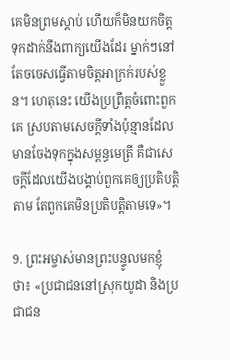គេមិនព្រមស្ដាប់ ហើយក៏មិនយកចិត្តទុកដាក់នឹងពាក្យយើងដែរ ម្នាក់ៗនៅតែចចេសធ្វើតាមចិត្តអាក្រក់របស់ខ្លួន។ ហេតុនេះ យើងប្រព្រឹត្តចំពោះពួកគេ ស្របតាមសេចក្ដីទាំងប៉ុន្មានដែលមានចែងទុកក្នុងសម្ពន្ធ‌មេត្រី គឺជាសេចក្ដីដែលយើងបង្គាប់ពួកគេឲ្យប្រតិបត្តិតាម តែពួកគេមិនប្រតិបត្តិតាមទេ»។

9. ព្រះ‌អម្ចាស់មានព្រះ‌បន្ទូលមកខ្ញុំថា៖ «ប្រជា‌ជននៅស្រុកយូដា និងប្រជា‌ជន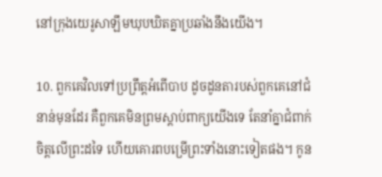នៅក្រុងយេរូ‌សាឡឹមឃុប‌ឃិតគ្នាប្រឆាំងនឹងយើង។

10. ពួកគេវិលទៅប្រព្រឹត្តអំពើបាប ដូចដូនតារបស់ពួកគេនៅជំនាន់មុនដែរ គឺពួកគេមិនព្រមស្ដាប់ពាក្យយើងទេ តែនាំគ្នាជំពាក់ចិត្តលើព្រះដទៃ ហើយគោរពបម្រើព្រះទាំងនោះទៀតផង។ កូន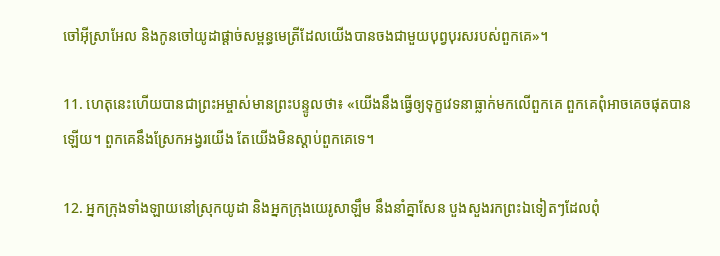ចៅអ៊ីស្រា‌អែល និងកូនចៅយូដាផ្ដាច់សម្ពន្ធ‌មេត្រីដែលយើងបានចងជាមួយបុព្វបុរសរបស់ពួកគេ»។

11. ហេតុនេះហើយបានជាព្រះ‌អម្ចាស់មានព្រះ‌បន្ទូលថា៖ «យើងនឹងធ្វើឲ្យទុក្ខវេទនាធ្លាក់មកលើពួកគេ ពួកគេពុំអាចគេចផុតបានឡើយ។ ពួកគេនឹងស្រែកអង្វរយើង តែយើងមិនស្ដាប់ពួកគេទេ។

12. អ្នកក្រុងទាំង‌ឡាយនៅស្រុកយូដា និងអ្នកក្រុងយេរូ‌សាឡឹម នឹងនាំគ្នាសែន បួង‌សួងរកព្រះឯទៀតៗដែលពុំ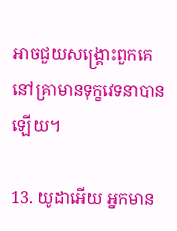អាចជួយសង្គ្រោះពួកគេ នៅគ្រាមានទុក្ខវេទនាបានឡើយ។

13. យូដាអើយ អ្នកមាន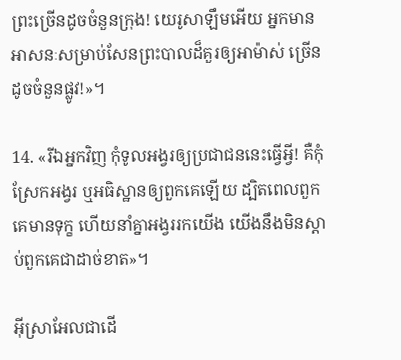ព្រះច្រើនដូចចំនួនក្រុង! យេរូ‌សាឡឹមអើយ អ្នកមានអាសនៈសម្រាប់សែនព្រះបាលដ៏គួរឲ្យអាម៉ាស់ ច្រើនដូចចំនួនផ្លូវ!»។

14. «រីឯអ្នកវិញ កុំទូល‌អង្វរឲ្យប្រជា‌ជននេះធ្វើអ្វី! គឺកុំស្រែកអង្វរ ឬអធិស្ឋានឲ្យពួកគេឡើយ ដ្បិតពេលពួកគេមានទុក្ខ ហើយនាំគ្នាអង្វររកយើង យើងនឹងមិនស្ដាប់ពួកគេជាដាច់ខាត»។

អ៊ីស្រា‌អែលជាដើ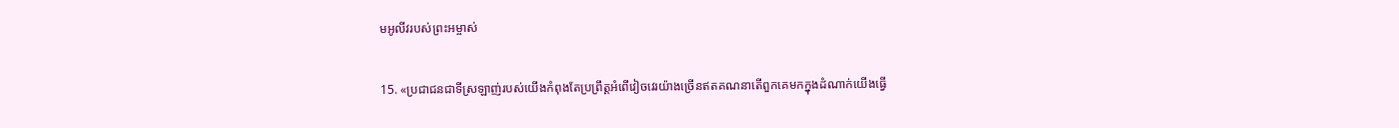មអូលីវរបស់ព្រះ‌អម្ចាស់

15. «ប្រជា‌ជនជាទីស្រឡាញ់របស់យើងកំពុងតែប្រព្រឹត្តអំពើវៀច‌វេរយ៉ាងច្រើនឥតគណនាតើពួកគេមកក្នុងដំណាក់យើងធ្វើ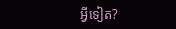អ្វីទៀត?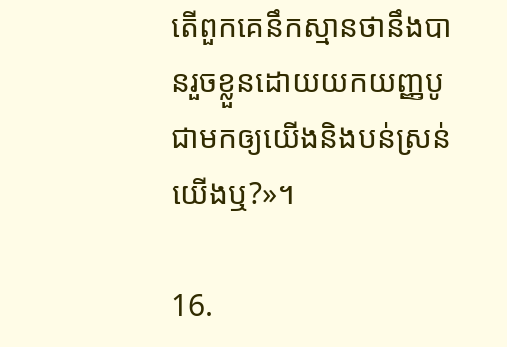តើពួកគេនឹកស្មានថានឹងបានរួចខ្លួនដោយយកយញ្ញ‌បូជាមកឲ្យយើងនិងបន់‌ស្រន់យើងឬ?»។

16.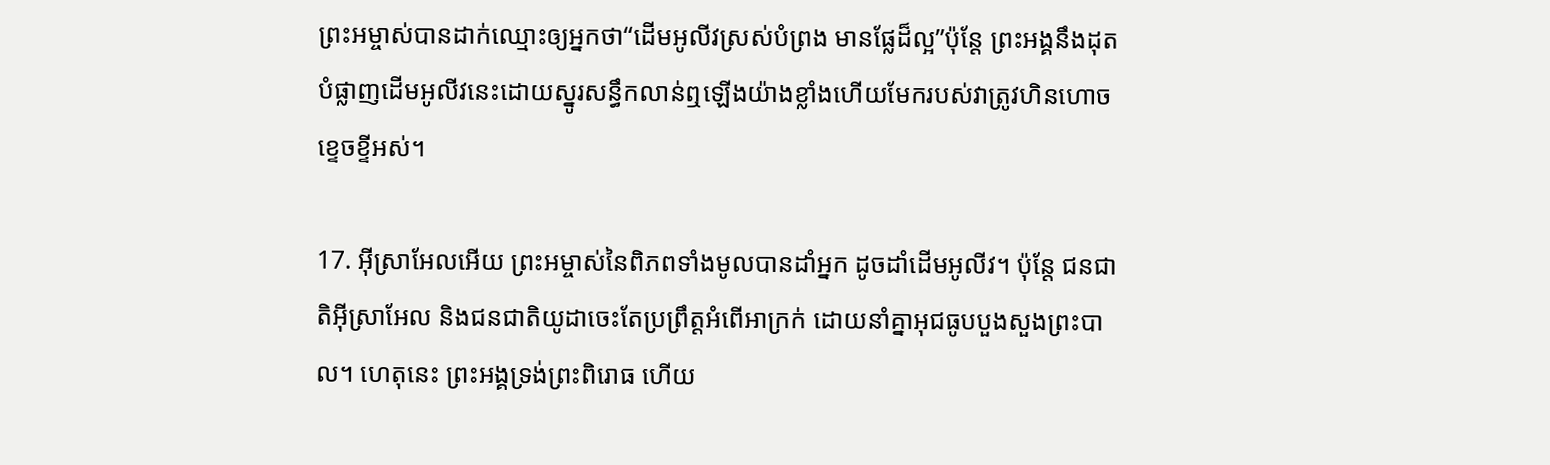ព្រះ‌អម្ចាស់បានដាក់ឈ្មោះឲ្យអ្នកថា“ដើមអូលីវស្រស់បំព្រង មានផ្លែដ៏ល្អ”ប៉ុន្តែ ព្រះ‌អង្គនឹងដុតបំផ្លាញដើមអូលីវនេះដោយស្នូរសន្ធឹកលាន់ឮឡើងយ៉ាងខ្លាំងហើយមែករបស់វាត្រូវហិន‌ហោចខ្ទេច‌ខ្ទីអស់។

17. អ៊ីស្រា‌អែលអើយ ព្រះ‌អម្ចាស់នៃពិភពទាំងមូលបានដាំអ្នក ដូចដាំដើមអូលីវ។ ប៉ុន្តែ ជន‌ជាតិអ៊ីស្រា‌អែល និងជន‌ជាតិយូដាចេះតែប្រព្រឹត្តអំពើអាក្រក់ ដោយនាំគ្នាអុជធូបបួង‌សួងព្រះបាល។ ហេតុនេះ ព្រះ‌អង្គទ្រង់ព្រះ‌ពិរោធ ហើយ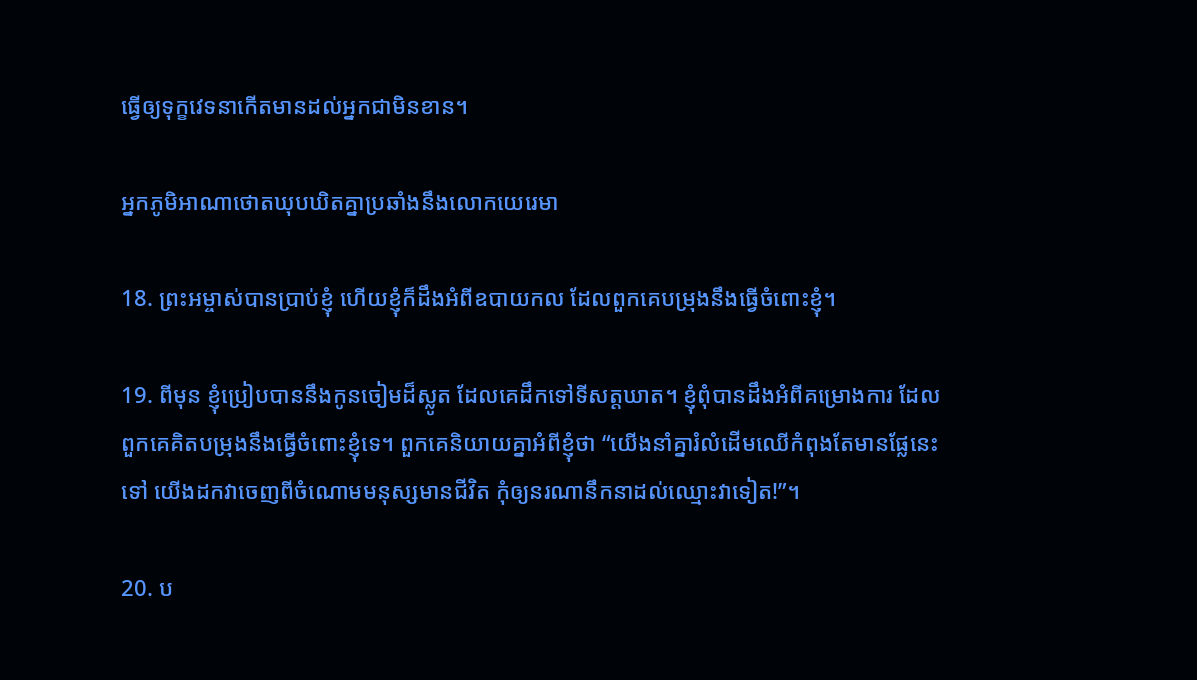ធ្វើឲ្យទុក្ខវេទនាកើតមានដល់អ្នកជាមិនខាន។

អ្នកភូមិអាណា‌ថោតឃុប‌ឃិតគ្នាប្រឆាំងនឹងលោកយេរេមា

18. ព្រះ‌អម្ចាស់បានប្រាប់ខ្ញុំ ហើយខ្ញុំក៏ដឹងអំពីឧបាយ‌កល ដែលពួកគេបម្រុងនឹងធ្វើចំពោះខ្ញុំ។

19. ពីមុន ខ្ញុំប្រៀបបាននឹងកូនចៀមដ៏ស្លូត ដែលគេដឹកទៅទីសត្ត‌ឃាត។ ខ្ញុំពុំបានដឹងអំពីគម្រោង‌ការ ដែលពួកគេគិតបម្រុងនឹងធ្វើចំពោះខ្ញុំទេ។ ពួកគេនិយាយគ្នាអំពីខ្ញុំថា “យើងនាំគ្នារំលំដើមឈើកំពុងតែមានផ្លែនេះទៅ យើងដកវាចេញពីចំណោមមនុស្សមានជីវិត កុំឲ្យនរណានឹកនាដល់ឈ្មោះវាទៀត!”។

20. ប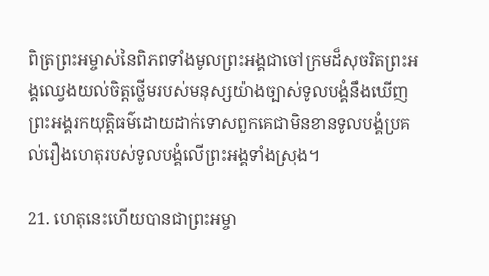ពិត្រព្រះ‌អម្ចាស់នៃពិភពទាំងមូលព្រះ‌អង្គជាចៅ‌ក្រមដ៏សុចរិតព្រះ‌អង្គឈ្វេងយល់ចិត្តថ្លើមរបស់មនុស្សយ៉ាងច្បាស់ទូលបង្គំនឹងឃើញព្រះ‌អង្គរកយុត្តិធម៌ដោយដាក់ទោសពួកគេជាមិនខានទូលបង្គំប្រគល់រឿងហេតុរបស់ទូលបង្គំលើព្រះ‌អង្គទាំងស្រុង។

21. ហេតុនេះហើយបានជាព្រះ‌អម្ចា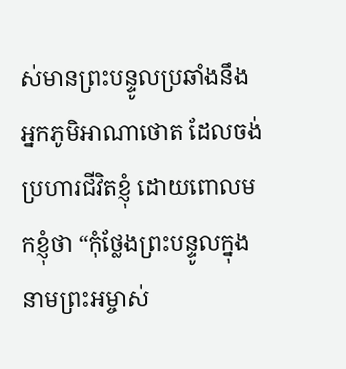ស់មានព្រះ‌បន្ទូលប្រឆាំងនឹងអ្នកភូមិអាណា‌ថោត ដែលចង់ប្រហារជីវិតខ្ញុំ ដោយពោលមកខ្ញុំថា “កុំថ្លែងព្រះ‌បន្ទូលក្នុងនាមព្រះ‌អម្ចាស់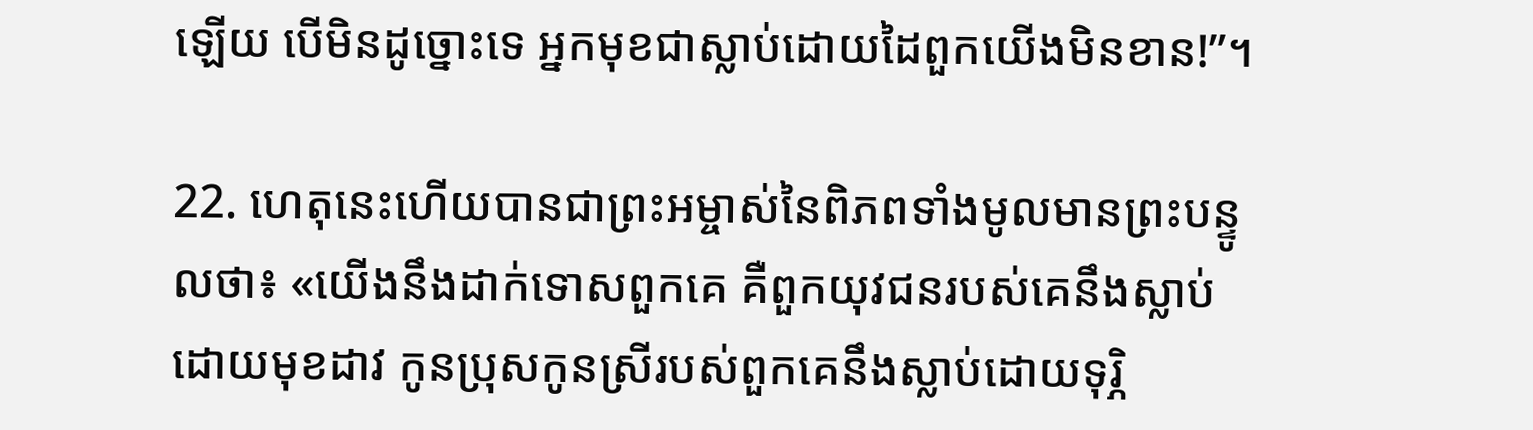ឡើយ បើមិនដូច្នោះទេ អ្នកមុខជាស្លាប់ដោយដៃពួកយើងមិនខាន!”។

22. ហេតុនេះហើយបានជាព្រះ‌អម្ចាស់នៃពិភពទាំងមូលមានព្រះ‌បន្ទូលថា៖ «យើងនឹងដាក់ទោសពួកគេ គឺពួកយុវជនរបស់គេនឹងស្លាប់ដោយមុខដាវ កូនប្រុសកូនស្រីរបស់ពួកគេនឹងស្លាប់ដោយទុរ្ភិ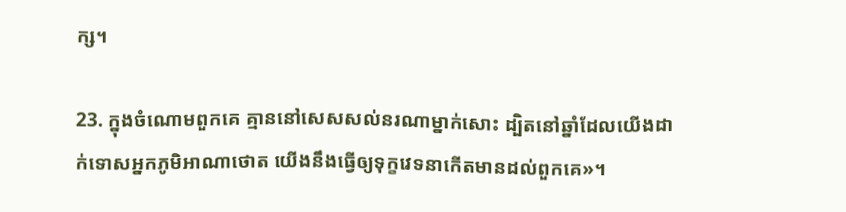ក្ស។

23. ក្នុងចំណោមពួកគេ គ្មាននៅសេស‌សល់នរណាម្នាក់សោះ ដ្បិតនៅឆ្នាំដែលយើងដាក់ទោសអ្នកភូមិអាណា‌ថោត យើងនឹងធ្វើឲ្យទុក្ខវេទនាកើតមានដល់ពួកគេ»។